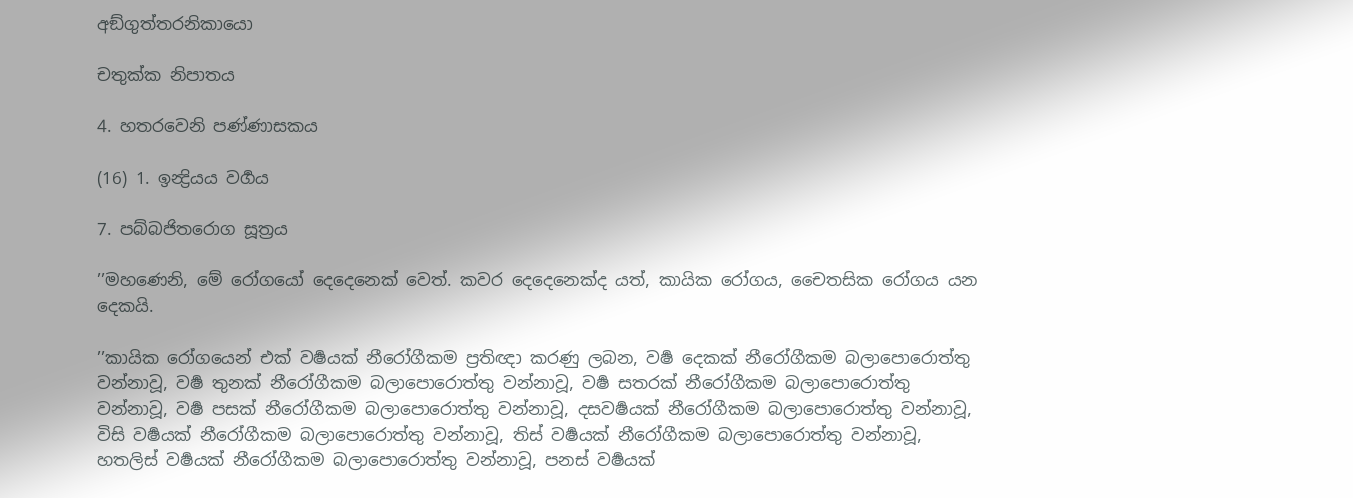අඞ්ගුත්තරනිකායො

චතුක්ක නිපාතය

4. හතරවෙනි පණ්ණාසකය

(16) 1. ඉන්‍ද්‍රියය වර්‍ගය

7. පබ්බජිතරොග සූත්‍රය

’’මහණෙනි, මේ රෝගයෝ දෙදෙනෙක් වෙත්. කවර දෙදෙනෙක්ද යත්, කායික රෝගය, චෛතසික රෝගය යන දෙකයි.

’’කායික රෝගයෙන් එක් වර්‍ෂයක් නීරෝගීකම ප්‍රතිඥා කරණු ලබන, වර්‍ෂ දෙකක් නීරෝගීකම බලාපොරොත්තු වන්නාවූ, වර්‍ෂ තුනක් නීරෝගීකම බලාපොරොත්තු වන්නාවූ, වර්‍ෂ සතරක් නීරෝගීකම බලාපොරොත්තු වන්නාවූ, වර්‍ෂ පසක් නීරෝගීකම බලාපොරොත්තු වන්නාවූ, දසවර්‍ෂයක් නීරෝගීකම බලාපොරොත්තු වන්නාවූ, විසි වර්‍ෂයක් නීරෝගීකම බලාපොරොත්තු වන්නාවූ, තිස් වර්‍ෂයක් නීරෝගීකම බලාපොරොත්තු වන්නාවූ, හතලිස් වර්‍ෂයක් නීරෝගීකම බලාපොරොත්තු වන්නාවූ, පනස් වර්‍ෂයක්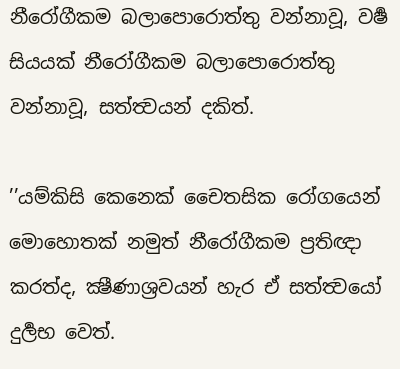නීරෝගීකම බලාපොරොත්තු වන්නාවූ, වර්‍ෂ සියයක් නීරෝගීකම බලාපොරොත්තු වන්නාවූ, සත්ත්‍වයන් දකිත්.

’’යම්කිසි කෙනෙක් චෛතසික රෝගයෙන් මොහොතක් නමුත් නීරෝගීකම ප්‍රතිඥා කරත්ද, ක්‍ෂීණාශ්‍රවයන් හැර ඒ සත්ත්‍වයෝ දුර්‍ලභ වෙත්.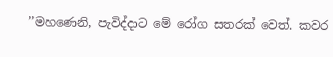’’මහණෙනි, පැවිද්දාට මේ රෝග සතරක් වෙත්. කවර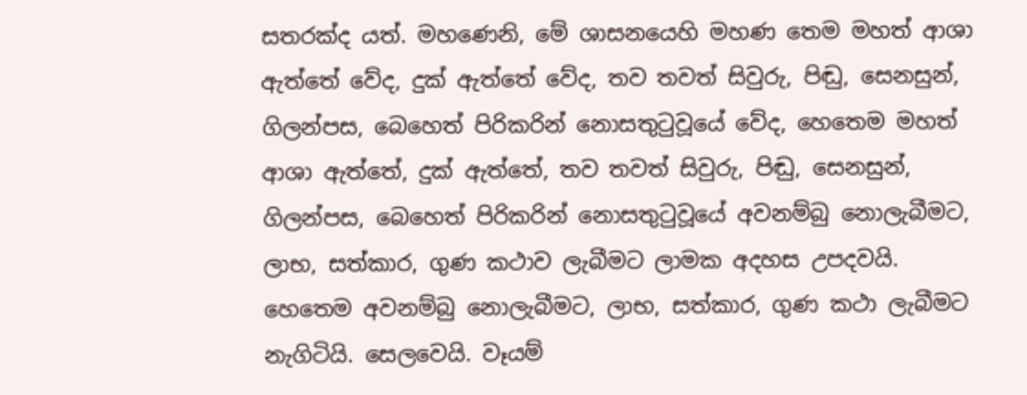සතරක්ද යත්. මහණෙනි, මේ ශාසනයෙහි මහණ තෙම මහත් ආශා ඇත්තේ වේද, දුක් ඇත්තේ වේද, තව තවත් සිවුරු, පිඬු, සෙනසුන්, ගිලන්පස, බෙහෙත් පිරිකරින් නොසතුටුවූයේ වේද, හෙතෙම මහත් ආශා ඇත්තේ, දුක් ඇත්තේ, තව තවත් සිවුරු, පිඬු, සෙනසුන්, ගිලන්පස, බෙහෙත් පිරිකරින් නොසතුටුවූයේ අවනම්බු නොලැබීමට, ලාභ, සත්කාර, ගුණ කථාව ලැබීමට ලාමක අදහස උපදවයි. හෙතෙම අවනම්බු නොලැබීමට, ලාභ, සත්කාර, ගුණ කථා ලැබීමට නැගිටියි. සෙලවෙයි. වෑයම්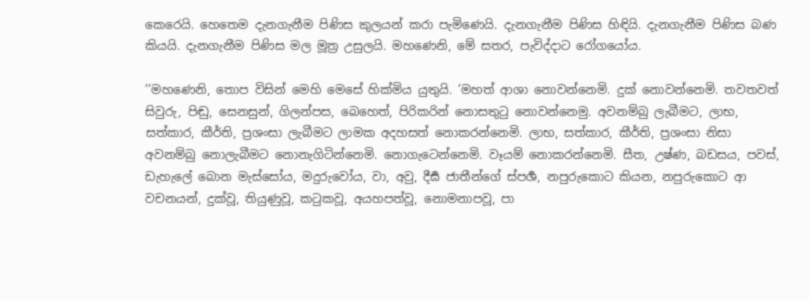කෙරෙයි. හෙතෙම දැනගැනීම පිණිස කුලයන් කරා පැමිණෙයි. දැනගැනීම පිණිස හිඳියි. දැනගැනීම පිණිස බණ කියයි. දැනගැනීම පිණිස මල මූත්‍ර උසුලයි. මහණෙනි, මේ සතර, පැවිද්දාට රෝගයෝය.

’’මහණෙනි, තොප විසින් මෙහි මෙසේ හික්මිය යුතුයි. ’මහත් ආශා නොවන්නෙමි. දුක් නොවන්නෙමි. තවතවත් සිවුරු, පිඬු, සෙනසුන්, ගිලන්පස, බෙහෙත්, පිරිකරින් නොසතුටු නොවන්නෙමු. අවනම්බු ලැබීමට, ලාභ, සත්කාර, කීර්ති, ප්‍රශංසා ලැබීමට ලාමක අදහසත් නොකරන්නෙමි. ලාභ, සත්කාර, කීර්ති, ප්‍රශංසා නිසා අවනම්බු නොලැබීමට නොනැගිටින්නෙමි. නොගැටෙන්නෙමි. වෑයම් නොකරන්නෙමි. සීත, උෂ්ණ, බඩසය, පවස්, ඩැහැලේ බොන මැස්සෝය, මදුරුවෝය, වා, අවු, දීර්‍ඝ ජාතීන්ගේ ස්පර්‍ශ, නපුරුකොට කියන, නපුරුකොට ආ වචනයන්, දුක්වූ, තියුණුවූ, කටුකවූ, අයහපත්වූ, නොමනාපවූ, පා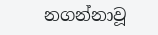නගන්නාවූ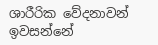ශාරීරික වේදනාවන් ඉවසන්නේ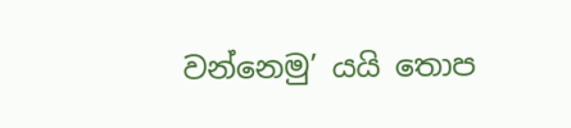වන්නෙමු’ යයි තොප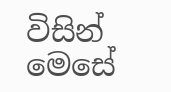විසින් මෙසේ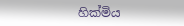හික්මිය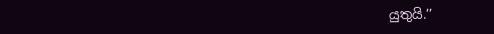යුතුයි.’’